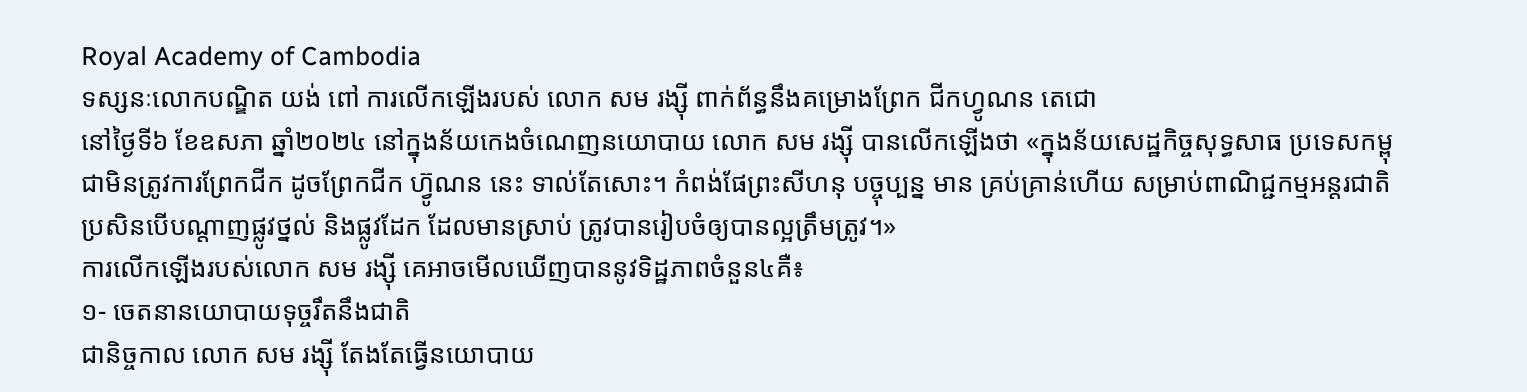Royal Academy of Cambodia
ទស្សនៈលោកបណ្ឌិត យង់ ពៅ ការលើកឡើងរបស់ លោក សម រង្ស៊ី ពាក់ព័ន្ធនឹងគម្រោងព្រែក ជីកហ្វូណន តេជោ
នៅថ្ងៃទី៦ ខែឧសភា ឆ្នាំ២០២៤ នៅក្នុងន័យកេងចំណេញនយោបាយ លោក សម រង្ស៊ី បានលើកឡើងថា «ក្នុងន័យសេដ្ឋកិច្ចសុទ្ធសាធ ប្រទេសកម្ពុជាមិនត្រូវការព្រែកជីក ដូចព្រែកជីក ហ្វ៊ូណន នេះ ទាល់តែសោះ។ កំពង់ផែព្រះសីហនុ បច្ចុប្បន្ន មាន គ្រប់គ្រាន់ហើយ សម្រាប់ពាណិជ្ជកម្មអន្តរជាតិ ប្រសិនបើបណ្ដាញផ្លូវថ្នល់ និងផ្លូវដែក ដែលមានស្រាប់ ត្រូវបានរៀបចំឲ្យបានល្អត្រឹមត្រូវ។»
ការលើកឡើងរបស់លោក សម រង្ស៊ី គេអាចមើលឃើញបាននូវទិដ្ឋភាពចំនួន៤គឺ៖
១- ចេតនានយោបាយទុច្ចរឹតនឹងជាតិ
ជានិច្ចកាល លោក សម រង្ស៊ី តែងតែធ្វើនយោបាយ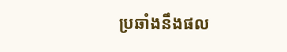ប្រឆាំងនឹងផល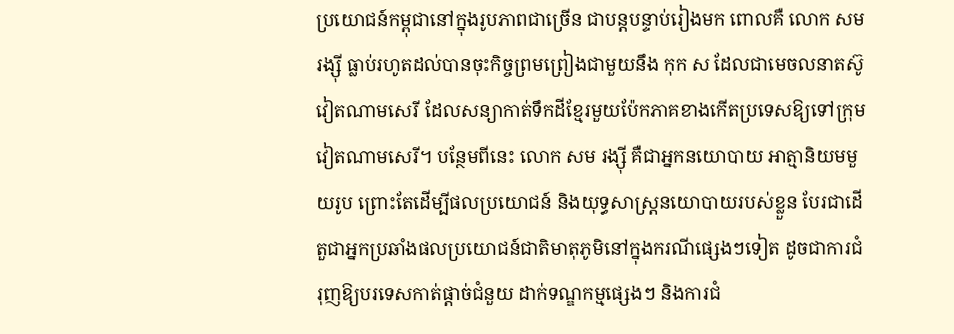ប្រយោជន៍កម្ពុជានៅក្នុងរូបភាពជាច្រើន ជាបន្តបន្ទាប់រៀងមក ពោលគឺ លោក សម រង្ស៊ី ធ្លាប់រហូតដល់បានចុះកិច្ចព្រមព្រៀងជាមួយនឹង កុក ស ដែលជាមេចលនាតស៊ូវៀតណាមសេរី ដែលសន្យាកាត់ទឹកដីខ្មែរមួយប៉ែកភាគខាងកើតប្រទេសឱ្យទៅក្រុមវៀតណាមសេរី។ បន្ថែមពីនេះ លោក សម រង្ស៊ី គឺជាអ្នកនយោបាយ អាត្មានិយមមួយរូប ព្រោះតែដើម្បីផលប្រយោជន៍ និងយុទ្ធសាស្ត្រនយោបាយរបស់ខ្លួន បែរជាដើតួជាអ្នកប្រឆាំងផលប្រយោជន៍ជាតិមាតុភូមិនៅក្នុងករណីផ្សេងៗទៀត ដូចជាការជំរុញឱ្យបរទេសកាត់ផ្ដាច់ជំនួយ ដាក់ទណ្ឌកម្មផ្សេងៗ និងការជំ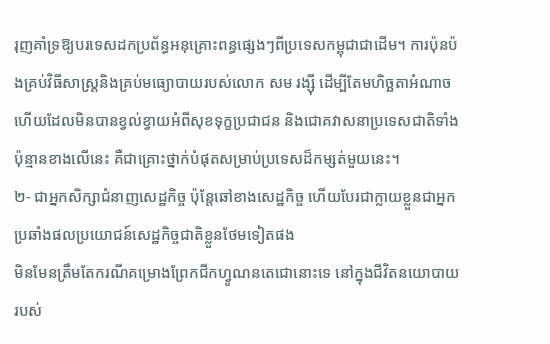រុញគាំទ្រឱ្យបរទេសដកប្រព័ន្ធអនុគ្រោះពន្ធផ្សេងៗពីប្រទេសកម្ពុជាជាដើម។ ការប៉ុនប៉ងគ្រប់វិធីសាស្ត្រនិងគ្រប់មធ្យោបាយរបស់លោក សម រង្ស៊ី ដើម្បីតែមហិច្ឆតាអំណាច ហើយដែលមិនបានខ្វល់ខ្វាយអំពីសុខទុក្ខប្រជាជន និងជោគវាសនាប្រទេសជាតិទាំងប៉ុន្មានខាងលើនេះ គឺជាគ្រោះថ្នាក់បំផុតសម្រាប់ប្រទេសដ៏កម្សត់មួយនេះ។
២- ជាអ្នកសិក្សាជំនាញសេដ្ឋកិច្ច ប៉ុន្តែឆៅខាងសេដ្ឋកិច្ច ហើយបែរជាក្លាយខ្លួនជាអ្នកប្រឆាំងផលប្រយោជន៍សេដ្ឋកិច្ចជាតិខ្លួនថែមទៀតផង
មិនមែនត្រឹមតែករណីគម្រោងព្រែកជីកហ្វូណនតេជោនោះទេ នៅក្នុងជីវិតនយោបាយរបស់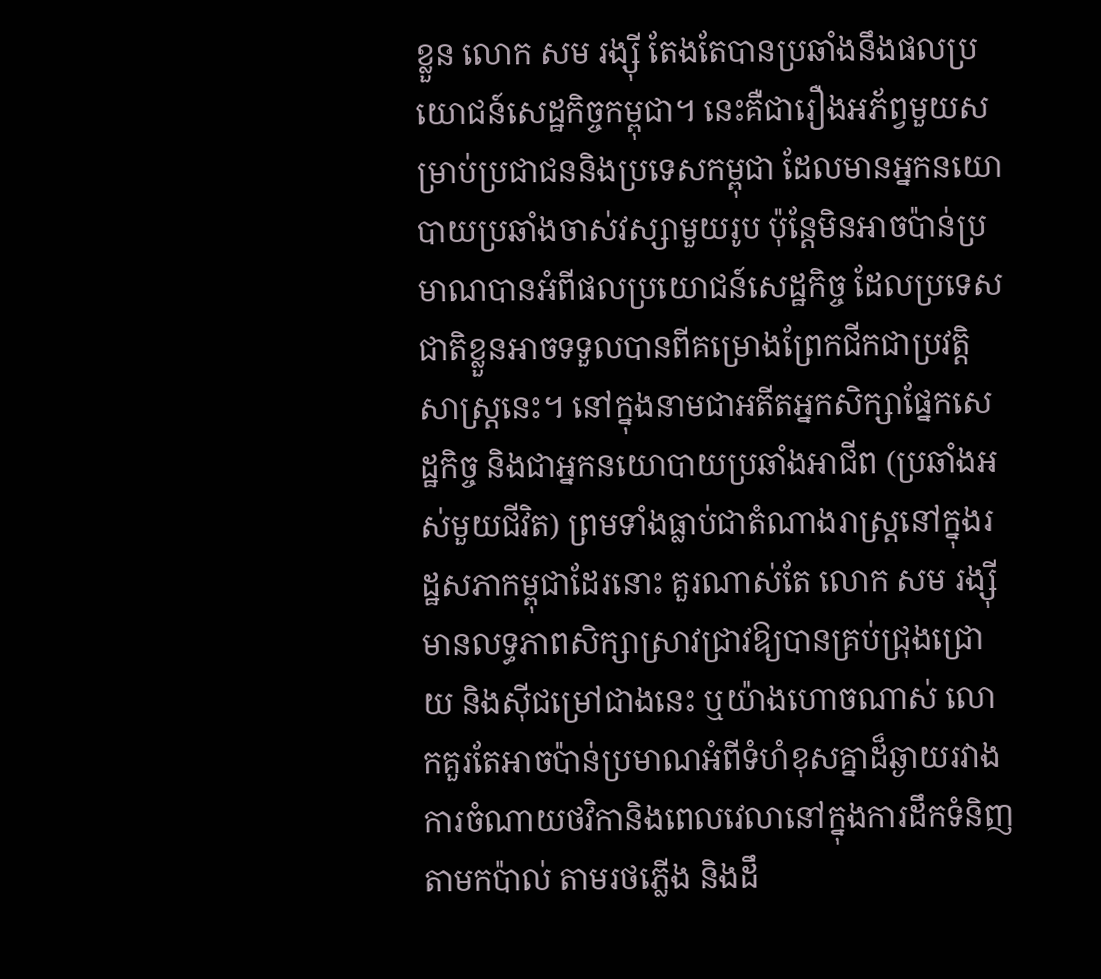ខ្លួន លោក សម រង្ស៊ី តែងតែបានប្រឆាំងនឹងផលប្រយោជន៍សេដ្ឋកិច្ចកម្ពុជា។ នេះគឺជារឿងអភ័ព្វមួយសម្រាប់ប្រជាជននិងប្រទេសកម្ពុជា ដែលមានអ្នកនយោបាយប្រឆាំងចាស់វស្សាមួយរូប ប៉ុន្តែមិនអាចប៉ាន់ប្រមាណបានអំពីផលប្រយោជន៍សេដ្ឋកិច្ច ដែលប្រទេសជាតិខ្លួនអាចទទួលបានពីគម្រោងព្រែកជីកជាប្រវត្តិសាស្ត្រនេះ។ នៅក្នុងនាមជាអតីតអ្នកសិក្សាផ្នែកសេដ្ឋកិច្ច និងជាអ្នកនយោបាយប្រឆាំងអាជីព (ប្រឆាំងអស់មួយជីវិត) ព្រមទាំងធ្លាប់ជាតំណាងរាស្ត្រនៅក្នុងរដ្ឋសភាកម្ពុជាដែរនោះ គួរណាស់តែ លោក សម រង្ស៊ី មានលទ្ធភាពសិក្សាស្រាវជ្រាវឱ្យបានគ្រប់ជ្រុងជ្រោយ និងស៊ីជម្រៅជាងនេះ ឬយ៉ាងហោចណាស់ លោកគួរតែអាចប៉ាន់ប្រមាណអំពីទំហំខុសគ្នាដ៏ឆ្ងាយរវាងការចំណាយថវិកានិងពេលវេលានៅក្នុងការដឹកទំនិញតាមកប៉ាល់ តាមរថភ្លើង និងដឹ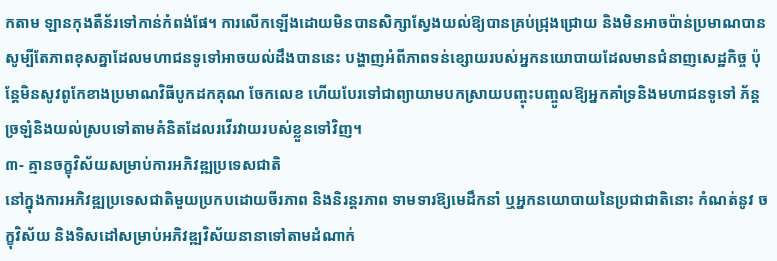កតាម ឡានកុងតឺន័រទៅកាន់កំពង់ផែ។ ការលើកឡើងដោយមិនបានសិក្សាស្វែងយល់ឱ្យបានគ្រប់ជ្រុងជ្រោយ និងមិនអាចប៉ាន់ប្រមាណបានសូម្បីតែភាពខុសគ្នាដែលមហាជនទូទៅអាចយល់ដឹងបាននេះ បង្ហាញអំពីភាពទន់ខ្សោយរបស់អ្នកនយោបាយដែលមានជំនាញសេដ្ឋកិច្ច ប៉ុន្តែមិនសូវពូកែខាងប្រមាណវិធីបូកដកគុណ ចែកលេខ ហើយបែរទៅជាព្យាយាមបកស្រាយបញ្ចុះបញ្ចូលឱ្យអ្នកគាំទ្រនិងមហាជនទូទៅ ភ័ន្តច្រឡំនិងយល់ស្របទៅតាមគំនិតដែលរវើរវាយរបស់ខ្លួនទៅវិញ។
៣- គ្មានចក្ខុវិស័យសម្រាប់ការអភិវឌ្ឍប្រទេសជាតិ
នៅក្នុងការអភិវឌ្ឍប្រទេសជាតិមួយប្រកបដោយចីរភាព និងនិរន្តរភាព ទាមទារឱ្យមេដឹកនាំ ឬអ្នកនយោបាយនៃប្រជាជាតិនោះ កំណត់នូវ ចក្ខុវិស័យ និងទិសដៅសម្រាប់អភិវឌ្ឍវិស័យនានាទៅតាមដំណាក់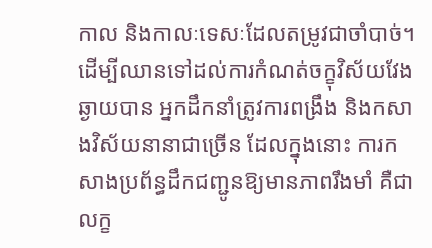កាល និងកាលៈទេសៈដែលតម្រូវជាចាំបាច់។ ដើម្បីឈានទៅដល់ការកំណត់ចក្ខុវិស័យវែងឆ្ងាយបាន អ្នកដឹកនាំត្រូវការពង្រឹង និងកសាងវិស័យនានាជាច្រើន ដែលក្នុងនោះ ការកសាងប្រព័ន្ធដឹកជញ្ជូនឱ្យមានភាពរឹងមាំ គឺជាលក្ខ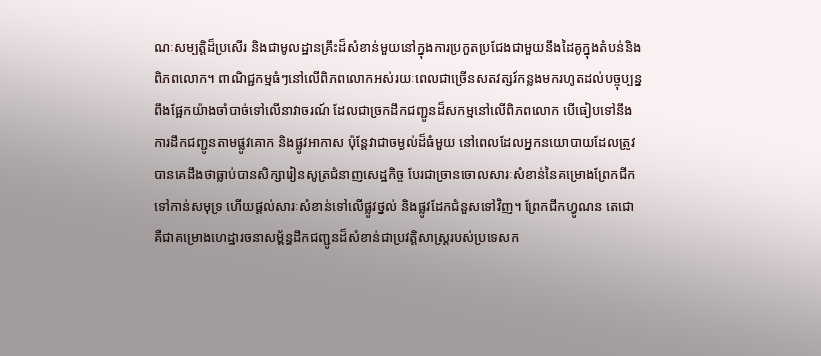ណៈសម្បត្តិដ៏ប្រសើរ និងជាមូលដ្ឋានគ្រឹះដ៏សំខាន់មួយនៅក្នុងការប្រកួតប្រជែងជាមួយនឹងដៃគូក្នុងតំបន់និងពិភពលោក។ ពាណិជ្ជកម្មធំៗនៅលើពិភពលោកអស់រយៈពេលជាច្រើនសតវត្សរ៍កន្លងមករហូតដល់បច្ចុប្បន្ន ពឹងផ្អែកយ៉ាងចាំបាច់ទៅលើនាវាចរណ៍ ដែលជាច្រកដឹកជញ្ជូនដ៏សកម្មនៅលើពិភពលោក បើធៀបទៅនឹងការដឹកជញ្ជូនតាមផ្លូវគោក និងផ្លូវអាកាស ប៉ុន្តែវាជាចម្ងល់ដ៏ធំមួយ នៅពេលដែលអ្នកនយោបាយដែលត្រូវបានគេដឹងថាធ្លាប់បានសិក្សារៀនសូត្រជំនាញសេដ្ឋកិច្ច បែរជាច្រានចោលសារៈសំខាន់នៃគម្រោងព្រែកជីកទៅកាន់សមុទ្រ ហើយផ្ដល់សារៈសំខាន់ទៅលើផ្លូវថ្នល់ និងផ្លូវដែកជំនួសទៅវិញ។ ព្រែកជីកហ្វូណន តេជោ គឺជាគម្រោងហេដ្ឋារចនាសម្ព័ន្ធដឹកជញ្ជូនដ៏សំខាន់ជាប្រវត្តិសាស្ត្ររបស់ប្រទេសក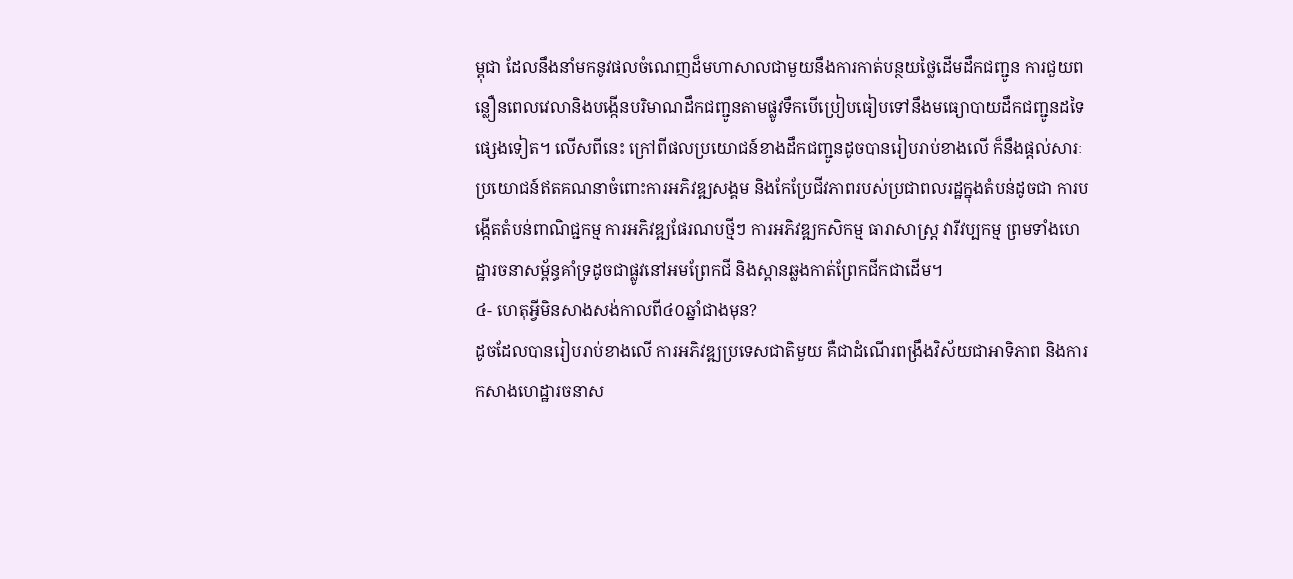ម្ពុជា ដែលនឹងនាំមកនូវផលចំណេញដ៏មហាសាលជាមួយនឹងការកាត់បន្ថយថ្លៃដើមដឹកជញ្ជូន ការជួយពន្លឿនពេលវេលានិងបង្កើនបរិមាណដឹកជញ្ជូនតាមផ្លូវទឹកបើប្រៀបធៀបទៅនឹងមធ្យោបាយដឹកជញ្ជូនដទៃផ្សេងទៀត។ លើសពីនេះ ក្រៅពីផលប្រយោជន៍ខាងដឹកជញ្ជូនដូចបានរៀបរាប់ខាងលើ ក៏នឹងផ្ដល់សារៈប្រយោជន៍ឥតគណនាចំពោះការអភិវឌ្ឍសង្គម និងកែប្រែជីវភាពរបស់ប្រជាពលរដ្ឋក្នុងតំបន់ដូចជា ការបង្កើតតំបន់ពាណិជ្ជកម្ម ការអភិវឌ្ឍផែរណបថ្មីៗ ការអភិវឌ្ឍកសិកម្ម ធារាសាស្ត្រ វារីវប្បកម្ម ព្រមទាំងហេដ្ឋារចនាសម្ព័ន្ធគាំទ្រដូចជាផ្លូវនៅអមព្រែកជី និងស្ពានឆ្លងកាត់ព្រែកជីកជាដើម។
៤- ហេតុអ្វីមិនសាងសង់កាលពី៤០ឆ្នាំជាងមុន?
ដូចដែលបានរៀបរាប់ខាងលើ ការអភិវឌ្ឍប្រទេសជាតិមួយ គឺជាដំណើរពង្រឹងវិស័យជាអាទិភាព និងការកសាងហេដ្ឋារចនាស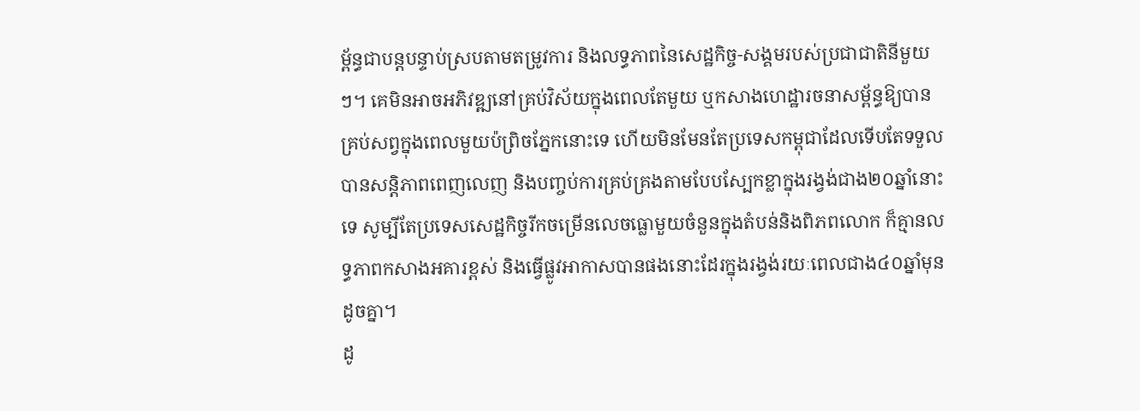ម្ព័ន្ធជាបន្តបន្ទាប់ស្របតាមតម្រូវការ និងលទ្ធភាពនៃសេដ្ឋកិច្ច-សង្គមរបស់ប្រជាជាតិនីមួយៗ។ គេមិនអាចអភិវឌ្ឍនៅគ្រប់វិស័យក្នុងពេលតែមួយ ឬកសាងហេដ្ឋារចនាសម្ព័ន្ធឱ្យបានគ្រប់សព្វក្នុងពេលមួយប៉ព្រិចភ្នែកនោះទេ ហើយមិនមែនតែប្រទេសកម្ពុជាដែលទើបតែទទួលបានសន្តិភាពពេញលេញ និងបញ្ចប់ការគ្រប់គ្រងតាមបែបស្បែកខ្លាក្នុងរង្វង់ជាង២០ឆ្នាំនោះទេ សូម្បីតែប្រទេសសេដ្ឋកិច្ចរីកចម្រើនលេចធ្លោមួយចំនួនក្នុងតំបន់និងពិភពលោក ក៏គ្មានលទ្ធភាពកសាងអគារខ្ពស់ និងធ្វើផ្លូវអាកាសបានផងនោះដែរក្នុងរង្វង់រយៈពេលជាង៤០ឆ្នាំមុនដូចគ្នា។
ដូ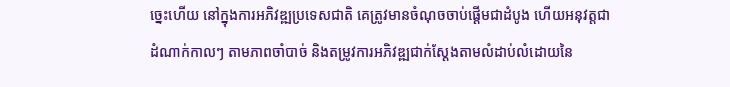ច្នេះហើយ នៅក្នុងការអភិវឌ្ឍប្រទេសជាតិ គេត្រូវមានចំណុចចាប់ផ្ដើមជាដំបូង ហើយអនុវត្តជាដំណាក់កាលៗ តាមភាពចាំបាច់ និងតម្រូវការអភិវឌ្ឍជាក់ស្ដែងតាមលំដាប់លំដោយនៃ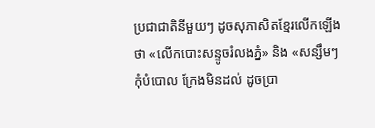ប្រជាជាតិនីមួយៗ ដូចសុភាសិតខ្មែរលើកឡើងថា «លើកបោះសន្ទូចរំលងភ្នំ» និង «សន្សឹមៗកុំបំបោល ក្រែងមិនដល់ ដូចប្រា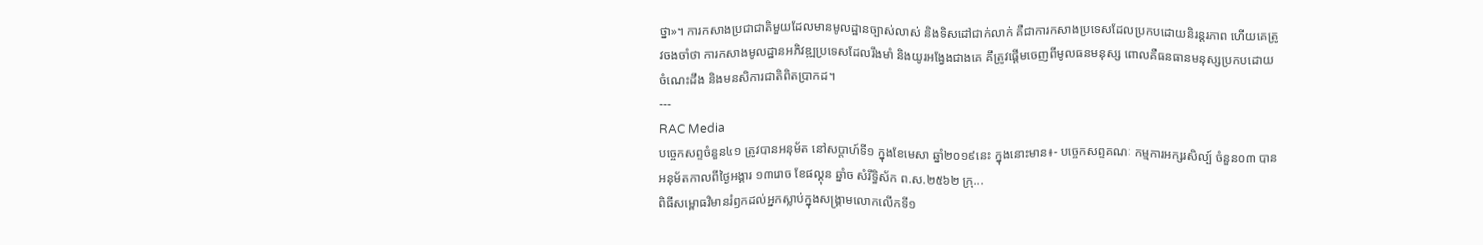ថ្នា»។ ការកសាងប្រជាជាតិមួយដែលមានមូលដ្ឋានច្បាស់លាស់ និងទិសដៅជាក់លាក់ គឺជាការកសាងប្រទេសដែលប្រកបដោយនិរន្តរភាព ហើយគេត្រូវចងចាំថា ការកសាងមូលដ្ឋានអភិវឌ្ឍប្រទេសដែលរឹងមាំ និងយូរអង្វែងជាងគេ គឹត្រូវផ្ដើមចេញពីមូលធនមនុស្ស ពោលគឺធនធានមនុស្សប្រកបដោយចំណេះដឹង និងមនសិការជាតិពិតប្រាកដ។
---
RAC Media
បច្ចេកសព្ទចំនួន៤១ ត្រូវបានអនុម័ត នៅសប្តាហ៍ទី១ ក្នុងខែមេសា ឆ្នាំ២០១៩នេះ ក្នុងនោះមាន៖- បច្ចេកសព្ទគណៈ កម្មការអក្សរសិល្ប៍ ចំនួន០៣ បានអនុម័តកាលពីថ្ងៃអង្គារ ១៣រោច ខែផល្គុន ឆ្នាំច សំរឹទ្ធិស័ក ព.ស.២៥៦២ ក្រុ...
ពិធីសម្ពោធវិមានរំឭកដល់អ្នកស្លាប់ក្នុងសង្គ្រាមលោកលើកទី១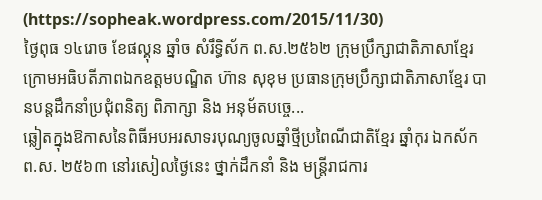(https://sopheak.wordpress.com/2015/11/30)
ថ្ងៃពុធ ១៤រោច ខែផល្គុន ឆ្នាំច សំរឹទ្ធិស័ក ព.ស.២៥៦២ ក្រុមប្រឹក្សាជាតិភាសាខ្មែរ ក្រោមអធិបតីភាពឯកឧត្តមបណ្ឌិត ហ៊ាន សុខុម ប្រធានក្រុមប្រឹក្សាជាតិភាសាខ្មែរ បានបន្តដឹកនាំប្រជុំពនិត្យ ពិភាក្សា និង អនុម័តបច្ចេ...
ឆ្លៀតក្នុងឱកាសនៃពិធីអបអរសាទរបុណ្យចូលឆ្នាំថ្មីប្រពៃណីជាតិខ្មែរ ឆ្នាំកុរ ឯកស័ក ព.ស. ២៥៦៣ នៅរសៀលថ្ងៃនេះ ថ្នាក់ដឹកនាំ និង មន្ត្រីរាជការ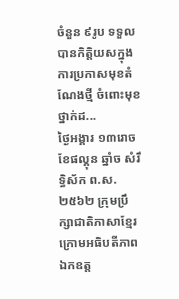ចំនួន ៩រូប ទទួលបានកិត្តិយសក្នុងការប្រកាសមុខតំណែងថ្មី ចំពោះមុខថ្នាក់ដ...
ថ្ងៃអង្គារ ១៣រោច ខែផល្គុន ឆ្នាំច សំរឹទ្ធិស័ក ព.ស.២៥៦២ ក្រុមប្រឹក្សាជាតិភាសាខ្មែរ ក្រោមអធិបតីភាពឯកឧត្ត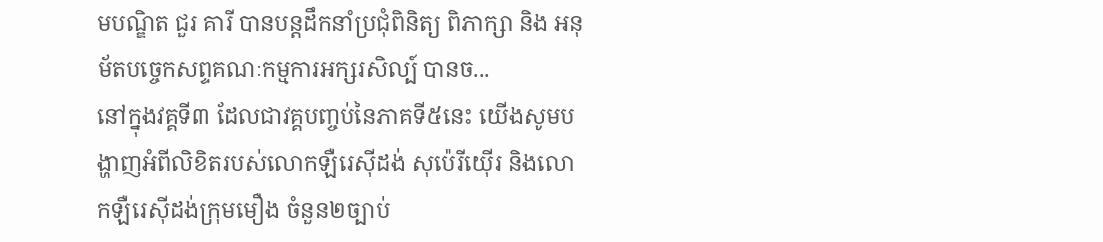មបណ្ឌិត ជួរ គារី បានបន្តដឹកនាំប្រជុំពិនិត្យ ពិភាក្សា និង អនុម័តបច្ចេកសព្ទគណៈកម្មការអក្សរសិល្ប៍ បានច...
នៅក្នុងវគ្គទី៣ ដែលជាវគ្គបញ្ចប់នៃភាគទី៥នេះ យើងសូមបង្ហាញអំពីលិខិតរបស់លោកឡឺរេស៊ីដង់ សុប៉េរីយ៉ើរ និងលោកឡឺរេស៊ីដង់ក្រុមមឿង ចំនួន២ច្បាប់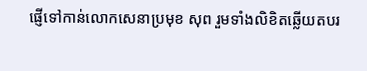ផ្ញើទៅកាន់លោកសេនាប្រមុខ សុព រួមទាំងលិខិតឆ្លើយតបរ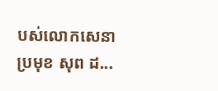បស់លោកសេនាប្រមុខ សុព ដ...